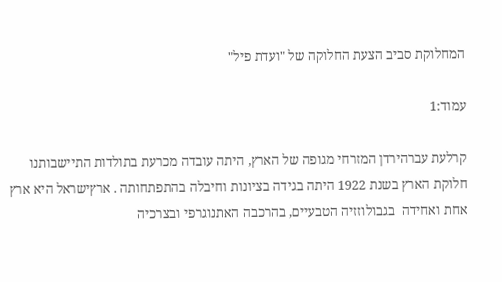המחלוקת סביב הצעת החלוקה של "ועדת פיל"

עמוד:1

קרלעת עברהירדן המזרחי מגופה של הארץ, היתה עובדה מכרעת בתולדות התיישבותנו חלוקת הארץ בשנת 1922 היתה בגידה בציונות וחיבלה בהתפתחותה . ארץישראל היא ארץ אחת ואחידה  בגבולוזזיה הטבעיים, בהרכבה האתנוגרפי ובצרכיה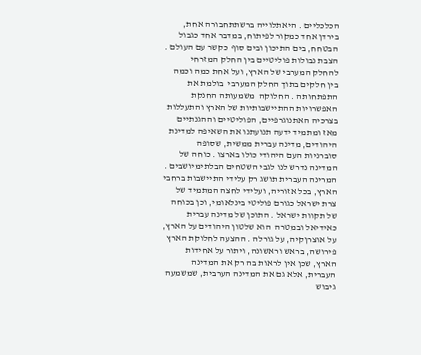הכלכליים . היאתלוייה ברשתתחבורה אחת, בירדן אחד כמקור לפיתוח, במדבר אחד כגבול הבטחח, בים התיכון ובים סוף  כקשר עם העולם . הצבת נבולות פוליטיים בין החלק המזרחי להחלק המערבי של הארץ, ועל אחת כמה וכמה בין חלקים בתוך החלק המערבי  בולמת את התפתחותה . החלוקה  משמעותה החנקת האפשרויות ההתיישבותיות של הארץ והתעללות בצרכיה האתנוגרפיים, הפוליטיים וההגנתיים מאז ומתמיד ידעה תנועתנו את השאיפה למדינת היהודים, מדינה עברית ממשית, שסופה סוברניות העם היהודי כולו בארצו . כוחה של המדינה נדרש לנו לגבי השטחים הבלתימיושבים . המרינה העברית תושג רק עלידי התיישבות ברחבי הארץ, בכל אזוריה, ועלידי לחצה המתמיד של צרת ישראל כגורם פוליטי בינלאומי, וכן בכוחה של תקוות ישראל . התוכן של מדינה עברית כאידיאל ובמטרה  הוא שלטון היהודים על הארץ, על אוצרןקיה, על גורלה . ההצעה לחלוקת הארץ  פירושה, בראש וראשונה, ויתור על אחידות הארץ, שכן אין לראות בה רק את המדינה העברית, אלא גם את המדינה הערבית, שמשמעה גיבוש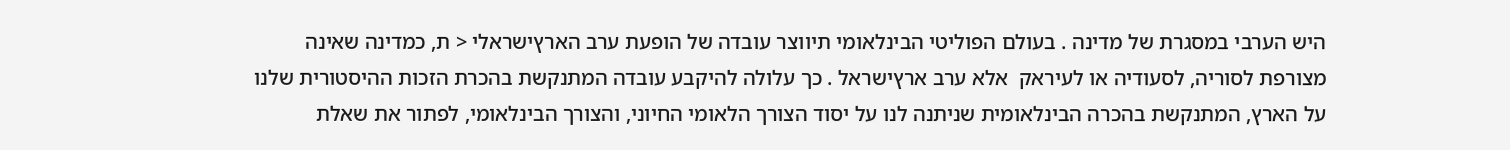היש הערבי במסגרת של מדינה . בעולם הפוליטי הבינלאומי תיווצר עובדה של הופעת ערב הארץישראלי < ת, כמדינה שאינה מצורפת לסוריה, לסעודיה או לעיראק  אלא ערב ארץישראל . כך עלולה להיקבע עובדה המתנקשת בהכרת הזכות ההיסטורית שלנו על הארץ, המתנקשת בהכרה הבינלאומית שניתנה לנו על יסוד הצורך הלאומי החיוני, והצורך הבינלאומי, לפתור את שאלת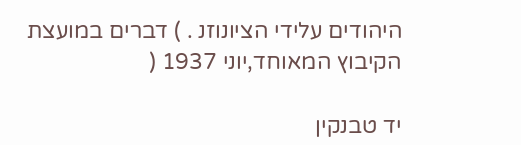היהודים עלידי הציונוזנ . ) דברים במועצת הקיבוץ המאוחד,יוני 1937 (

יד טבנקין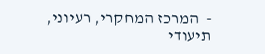-  המרכז המחקרי, רעיוני, תיעודי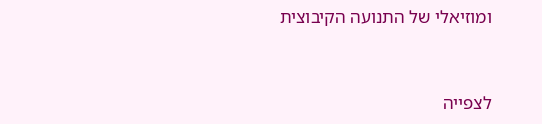ומוזיאלי של התנועה הקיבוצית


לצפייה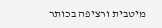מיטבית ורציפה בכותר